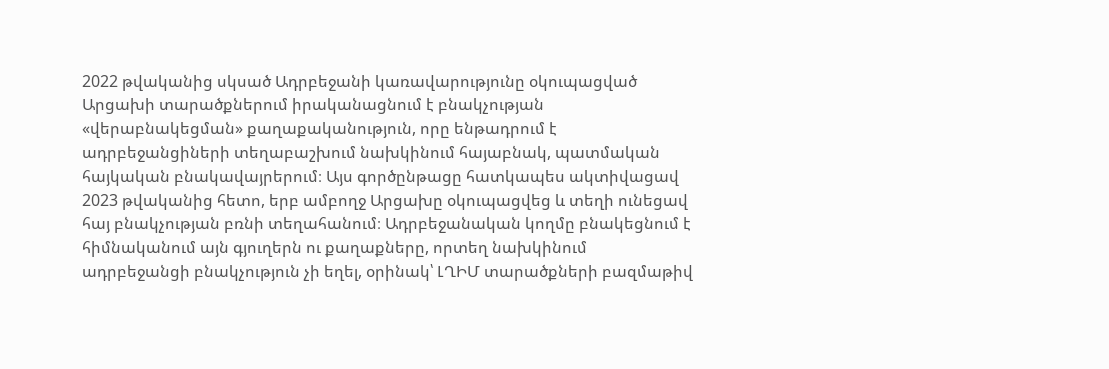2022 թվականից սկսած Ադրբեջանի կառավարությունը օկուպացված Արցախի տարածքներում իրականացնում է բնակչության «վերաբնակեցման» քաղաքականություն, որը ենթադրում է ադրբեջանցիների տեղաբաշխում նախկինում հայաբնակ, պատմական հայկական բնակավայրերում։ Այս գործընթացը հատկապես ակտիվացավ 2023 թվականից հետո, երբ ամբողջ Արցախը օկուպացվեց և տեղի ունեցավ հայ բնակչության բռնի տեղահանում։ Ադրբեջանական կողմը բնակեցնում է հիմնականում այն գյուղերն ու քաղաքները, որտեղ նախկինում ադրբեջանցի բնակչություն չի եղել, օրինակ՝ ԼՂԻՄ տարածքների բազմաթիվ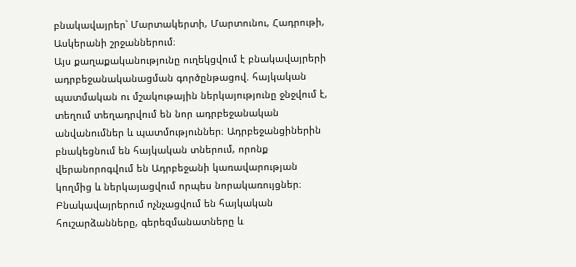բնակավայրեր՝ Մարտակերտի, Մարտունու, Հադրութի, Ասկերանի շրջաններում։
Այս քաղաքականությունը ուղեկցվում է բնակավայրերի ադրբեջանականացման գործընթացով. հայկական պատմական ու մշակութային ներկայությունը ջնջվում է, տեղում տեղադրվում են նոր ադրբեջանական անվանումներ և պատմություններ։ Ադրբեջանցիներին բնակեցնում են հայկական տներում, որոնք վերանորոգվում են Ադրբեջանի կառավարության կողմից և ներկայացվում որպես նորակառույցներ։ Բնակավայրերում ոչնչացվում են հայկական հուշարձանները, գերեզմանատները և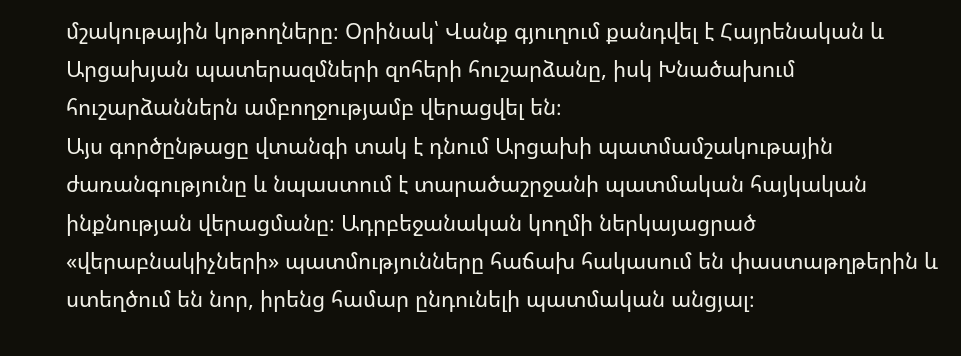մշակութային կոթողները։ Օրինակ՝ Վանք գյուղում քանդվել է Հայրենական և Արցախյան պատերազմների զոհերի հուշարձանը, իսկ Խնածախում հուշարձաններն ամբողջությամբ վերացվել են։
Այս գործընթացը վտանգի տակ է դնում Արցախի պատմամշակութային ժառանգությունը և նպաստում է տարածաշրջանի պատմական հայկական ինքնության վերացմանը։ Ադրբեջանական կողմի ներկայացրած «վերաբնակիչների» պատմությունները հաճախ հակասում են փաստաթղթերին և ստեղծում են նոր, իրենց համար ընդունելի պատմական անցյալ։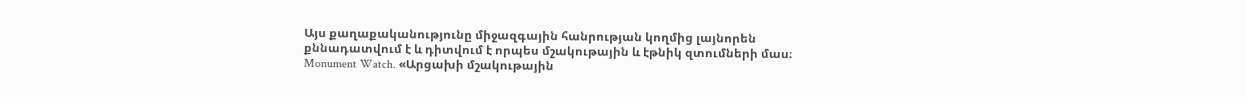Այս քաղաքականությունը միջազգային հանրության կողմից լայնորեն քննադատվում է և դիտվում է որպես մշակութային և էթնիկ զտումների մաս։
Monument Watch. «Արցախի մշակութային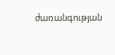ժառանգության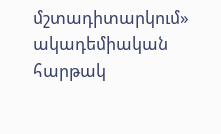մշտադիտարկում» ակադեմիական հարթակ